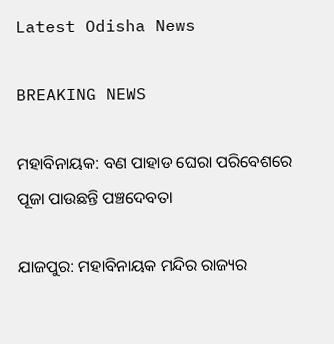Latest Odisha News

BREAKING NEWS

ମହାବିନାୟକ: ବଣ ପାହାଡ ଘେରା ପରିବେଶରେ ପୂଜା ପାଉଛନ୍ତି ପଞ୍ଚଦେବତା

ଯାଜପୁର: ମହାବିନାୟକ ମନ୍ଦିର ରାଜ୍ୟର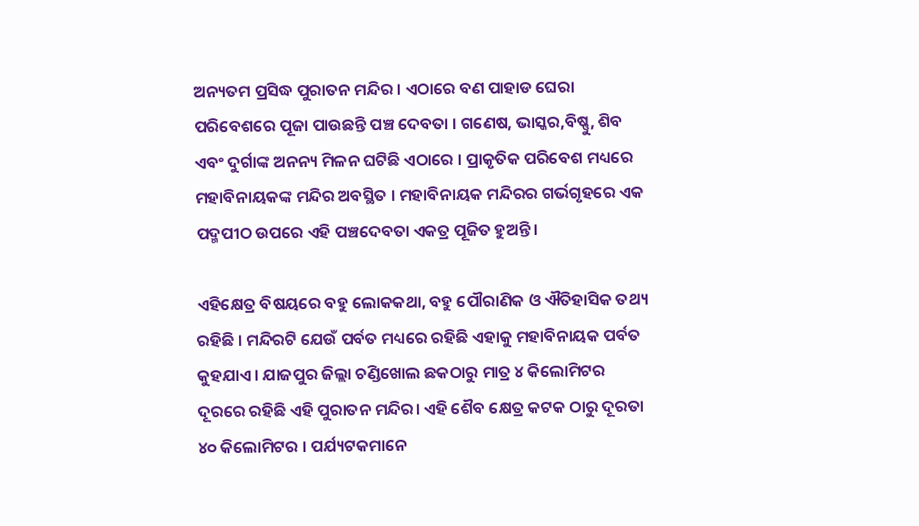ଅନ୍ୟତମ ପ୍ରସିଦ୍ଧ ପୁରାତନ ମନ୍ଦିର । ଏଠାରେ ବଣ ପାହାଡ ଘେରା ପରିବେଶରେ ପୂଜା ପାଉଛନ୍ତି ପଞ୍ଚ ଦେବତା । ଗଣେଷ, ଭାସ୍କର,ବିଷ୍ଣୁ, ଶିବ ଏବଂ ଦୁର୍ଗାଙ୍କ ଅନନ୍ୟ ମିଳନ ଘଟିଛି ଏଠାରେ । ପ୍ରାକୃତିକ ପରିବେଶ ମଧ୍ୟରେ ମହାବିନାୟକଙ୍କ ମନ୍ଦିର ଅବସ୍ଥିତ । ମହାବିନାୟକ ମନ୍ଦିରର ଗର୍ଭଗୃହରେ ଏକ ପଦ୍ମପୀଠ ଉପରେ ଏହି ପଞ୍ଚଦେବତା ଏକତ୍ର ପୂଜିତ ହୁଅନ୍ତି।

ଏହିକ୍ଷେତ୍ର ବିଷୟରେ ବହୁ ଲୋକକଥା, ବହୁ ପୌରାଣିକ ଓ ଐତିହାସିକ ତଥ୍ୟ ରହିଛି । ମନ୍ଦିରଟି ଯେଉଁ ପର୍ବତ ମଧ୍ୟରେ ରହିଛି ଏହାକୁ ମହାବିନାୟକ ପର୍ବତ କୁହଯାଏ। ଯାଜପୁର ଜିଲ୍ଲା ଚଣ୍ଡିଖୋଲ ଛକଠାରୁ ମାତ୍ର ୪ କିଲୋମିଟର ଦୂରରେ ରହିଛି ଏହି ପୁରାତନ ମନ୍ଦିର। ଏହି ଶୈବ କ୍ଷେତ୍ର କଟକ ଠାରୁ ଦୂରତା ୪୦ କିଲୋମିଟର । ପର୍ଯ୍ୟଟକମାନେ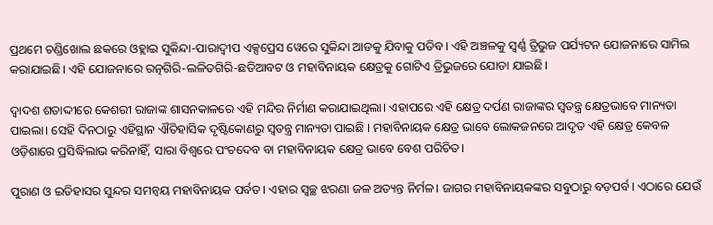ପ୍ରଥମେ ଚଣ୍ଡିଖୋଲ ଛକରେ ଓହ୍ଲାଇ ସୁକିନ୍ଦା-ପାରାଦ୍ୱୀପ ଏକ୍ସପ୍ରେସ ୱେରେ ସୁକିନ୍ଦା ଆଡକୁ ଯିବାକୁ ପଡିବ। ଏହି ଅଞ୍ଚଳକୁ ସ୍ୱର୍ଣ୍ଣ ତ୍ରିଭୁଜ ପର୍ଯ୍ୟଟନ ଯୋଜନାରେ ସାମିଲ କରାଯାଇଛି। ଏହି ଯୋଜନାରେ ରତ୍ନଗିରି-ଲଳିତଗିରି-ଛତିଆବଟ ଓ ମହାବିନାୟକ କ୍ଷେତ୍ରକୁ ଗୋଟିଏ ତ୍ରିଭୁଜରେ ଯୋଡା ଯାଇଛି।

ଦ୍ୱାଦଶ ଶତାଦ୍ଦୀରେ କେଶରୀ ରାଜାଙ୍କ ଶାସନକାଳରେ ଏହି ମନ୍ଦିର ନିର୍ମାଣ କରାଯାଇଥିଲା। ଏହାପରେ ଏହି କ୍ଷେତ୍ର ଦର୍ପଣ ରାଜାଙ୍କର ସ୍ୱତନ୍ତ୍ର କ୍ଷେତ୍ରଭାବେ ମାନ୍ୟତା ପାଇଲା। ସେହି ଦିନଠାରୁ ଏହିସ୍ଥାନ ଐତିହାସିକ ଦୃଷ୍ଟିକୋଣରୁ ସ୍ୱତନ୍ତ୍ର ମାନ୍ୟତା ପାଇଛି । ମହାବିନାୟକ କ୍ଷେତ୍ର ଭାବେ ଲୋକଜନରେ ଆଦୃତ ଏହି କ୍ଷେତ୍ର କେବଳ ଓଡ଼ିଶାରେ ପ୍ରସିଦ୍ଧିଲାଭ କରିନାହିଁ, ସାରା ବିଶ୍ୱରେ ପଂଚଦେବ ବା ମହାବିନାୟକ କ୍ଷେତ୍ର ଭାବେ ବେଶ‌ ପରିଚିତ।

ପୁରାଣ ଓ ଇତିହାସର ସୁନ୍ଦର ସମନ୍ୱୟ ମହାବିନାୟକ ପର୍ବତ। ଏହାର ସ୍ୱଚ୍ଛ ଝରଣା ଜଳ ଅତ୍ୟନ୍ତ ନିର୍ମଳ। ଜାଗର ମହାବିନାୟକଙ୍କର ସବୁଠାରୁ ବଡ଼ପର୍ବ। ଏଠାରେ ଯେଉଁ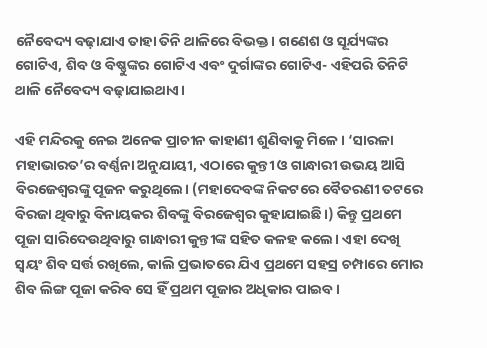ନୈବେଦ୍ୟ ବଢ଼ାଯାଏ ତାହା ତିନି ଥାଳିରେ ବିଭକ୍ତ। ଗଣେଶ ଓ ସୂର୍ଯ୍ୟଙ୍କର ଗୋଟିଏ, ଶିବ ଓ ବିଷ୍ଣୁଙ୍କର ଗୋଟିଏ ଏବଂ ଦୁର୍ଗାଙ୍କର ଗୋଟିଏ- ଏହିପରି ତିନିଟି ଥାଳି ନୈବେଦ୍ୟ ବଢ଼ାଯାଇଥାଏ।

ଏହି ମନ୍ଦିରକୁ ନେଇ ଅନେକ ପ୍ରାଚୀନ କାହାଣୀ ଶୁଣିବାକୁ ମିଳେ। ‘ସାରଳା ମହାଭାରତ’ର ବର୍ଣ୍ଣନା ଅନୁଯାୟୀ, ଏଠାରେ କୁନ୍ତୀ ଓ ଗାନ୍ଧାରୀ ଉଭୟ ଆସି ବିରଜେଶ୍ୱରଙ୍କୁ ପୂଜନ କରୁଥିଲେ। (ମହାଦେବଙ୍କ ନିକଟରେ ବୈତରଣୀ ତଟରେ ବିରଜା ଥିବାରୁ ବିନାୟକର ଶିବଙ୍କୁ ବିରଜେଶ୍ୱର କୁହାଯାଇଛି।) କିନ୍ତୁ ପ୍ରଥମେ ପୂଜା ସାରିଦେଉଥିବାରୁ ଗାନ୍ଧାରୀ କୁନ୍ତୀଙ୍କ ସହିତ କଳହ କଲେ। ଏହା ଦେଖି ସ୍ୱୟଂ ଶିବ ସର୍ତ୍ତ ରଖିଲେ, କାଲି ପ୍ରଭାତରେ ଯିଏ ପ୍ରଥମେ ସହସ୍ର ଚମ୍ପାରେ ମୋର ଶିବ ଲିଙ୍ଗ ପୂଜା କରିବ ସେ ହିଁ ପ୍ରଥମ ପୂଜାର ଅଧିକାର ପାଇବ।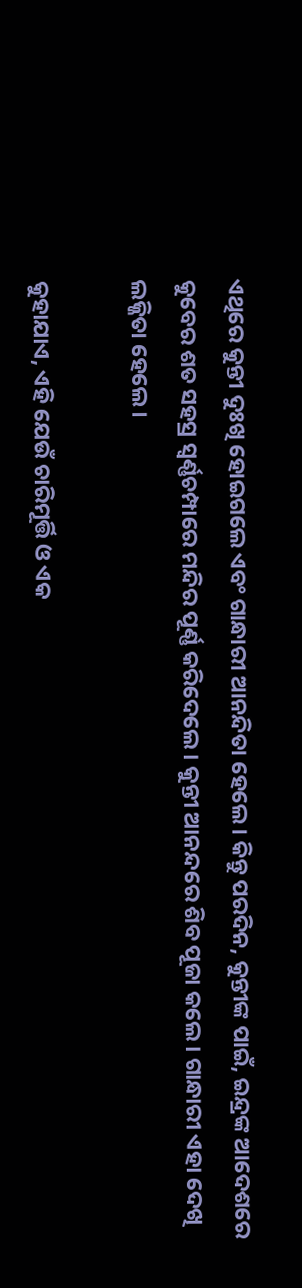ଏଥିରେ କୁନ୍ତୀ ଦୁଃଖି ହୋଇଗଲେ ଏବଂ ଗାନ୍ଧାରୀ ଆନନ୍ଦିତା ହେଲେ। କିନ୍ତୁ ପରଦିନ, କୁନ୍ତୀଙ୍କ ପାଇଁ, ଇନ୍ଦ୍ରଙ୍କ ଆଦେଶରେ କୁବେର ଶତ ସହସ୍ର ସ୍ୱର୍ଣ୍ଣଚମ୍ପାରେ ମନ୍ଦିର ପୂର୍ଣ୍ଣ କରିଦେଲେ। କୁନ୍ତୀ ଆନନ୍ଦରେ ଶିବ ପୂଜା କଲେ। ଗାନ୍ଧାରୀ ଏହା ଦେଖି ଲଜ୍ଜିତା ହେଲେ।

କୁହାଯାଏ, ଏହି ଯେଉଁ ଚାରିମୂର୍ତ୍ତି ଓ ଏକ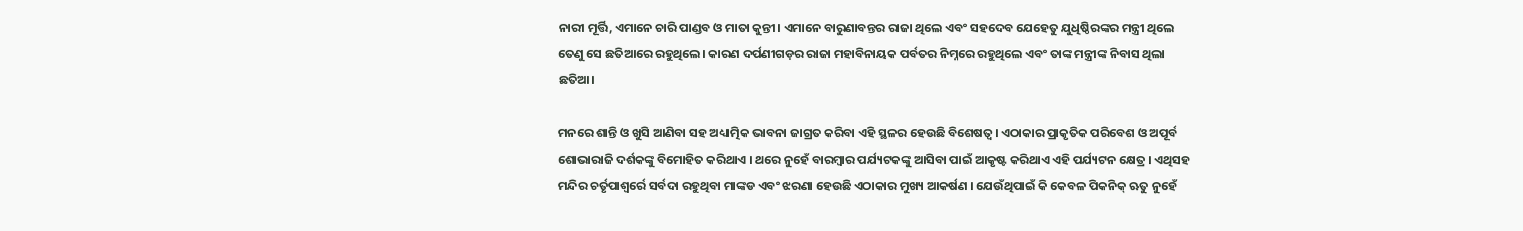ନାରୀ ମୂର୍ତ୍ତି, ଏମାନେ ଚାରି ପାଣ୍ଡବ ଓ ମାତା କୁନ୍ତୀ। ଏମାନେ ବାରୁଣାବନ୍ତର ରାଜା ଥିଲେ ଏବଂ ସହଦେବ ଯେହେତୁ ଯୁଧିଷ୍ଠିରଙ୍କର ମନ୍ତ୍ରୀ ଥିଲେ ତେଣୁ ସେ ଛତିଆରେ ରହୁଥିଲେ। କାରଣ ଦର୍ପଣୀଗଡ଼ର ରାଜା ମହାବିନାୟକ ପର୍ବତର ନିମ୍ନରେ ରହୁଥିଲେ ଏବଂ ତାଙ୍କ ମନ୍ତ୍ରୀଙ୍କ ନିବାସ ଥିଲା ଛତିଆ।

ମନରେ ଶାନ୍ତି ଓ ଖୁସି ଆଣିବା ସହ ଅଧ୍ୟାତ୍ମିକ ଭାବନା ଜାଗ୍ରତ କରିବା ଏହି ସ୍ଥଳର ହେଉଛି ବିଶେଷତ୍ୱ । ଏଠାକାର ପ୍ରାକୃତିକ ପରିବେଶ ଓ ଅପୂର୍ବ ଶୋଭାରାଜି ଦର୍ଶକଙ୍କୁ ବିମୋହିତ କରିଥାଏ । ଥରେ ନୁହେଁ ବାରମ୍ବାର ପର୍ଯ୍ୟଟକଙ୍କୁ ଆସିବା ପାଇଁ ଆକୃଷ୍ଟ କରିଥାଏ ଏହି ପର୍ଯ୍ୟଟନ କ୍ଷେତ୍ର । ଏଥିସହ ମନ୍ଦିର ଚର୍ତୃପାଶ୍ୱର୍ରେ ସର୍ବଦା ରହୁଥିବା ମାଙ୍କଡ ଏବଂ ଝରଣା ହେଉଛି ଏଠାକାର ମୁଖ୍ୟ ଆକର୍ଷଣ । ଯେଉଁଥିପାଇଁ କି କେବଳ ପିକନିକ୍ ଋତୁ ନୁହେଁ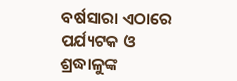ବର୍ଷସାରା ଏଠାରେ ପର୍ଯ୍ୟଟକ ଓ ଶ୍ରଦ୍ଧାଳୁଙ୍କ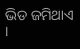ଭିଡ ଜମିଥାଏ ।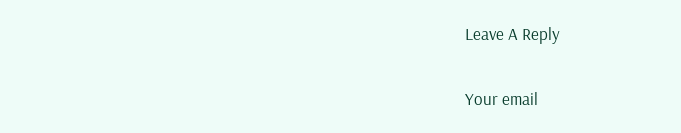Leave A Reply

Your email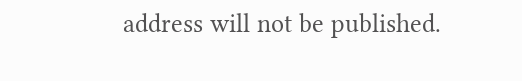address will not be published.